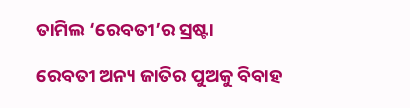ତାମିଲ ‘ରେବତୀ’ର ସ୍ରଷ୍ଟା

ରେବତୀ ଅନ୍ୟ ଜାତିର ପୁଅକୁ ବିବାହ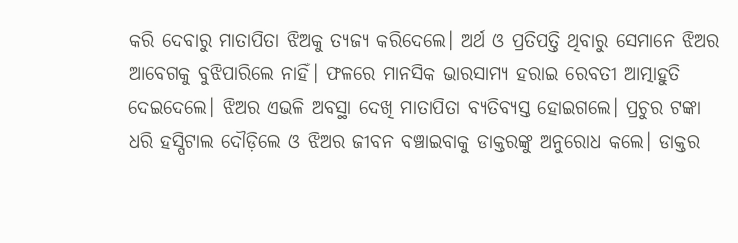କରି ଦେବାରୁ ମାତାପିତା ଝିଅକୁ ତ୍ୟଜ୍ୟ କରିଦେଲେ। ଅର୍ଥ ଓ ପ୍ରତିପତ୍ତି ଥିବାରୁ ସେମାନେ ଝିଅର ଆବେଗକୁ ବୁଝିପାରିଲେ ନାହିଁ। ଫଳରେ ମାନସିକ ଭାରସାମ୍ୟ ହରାଇ ରେବତୀ ଆତ୍ମାହୁତି ଦେଇଦେଲେ। ଝିଅର ଏଭଳି ଅବସ୍ଥା ଦେଖି ମାତାପିତା ବ୍ୟତିବ୍ୟସ୍ତ ହୋଇଗଲେ। ପ୍ରଚୁର ଟଙ୍କା ଧରି ହସ୍ପିଟାଲ ଦୌଡ଼ିଲେ ଓ ଝିଅର ଜୀବନ ବଞ୍ଚାଇବାକୁ ଡାକ୍ତରଙ୍କୁ ଅନୁରୋଧ କଲେ। ଡାକ୍ତର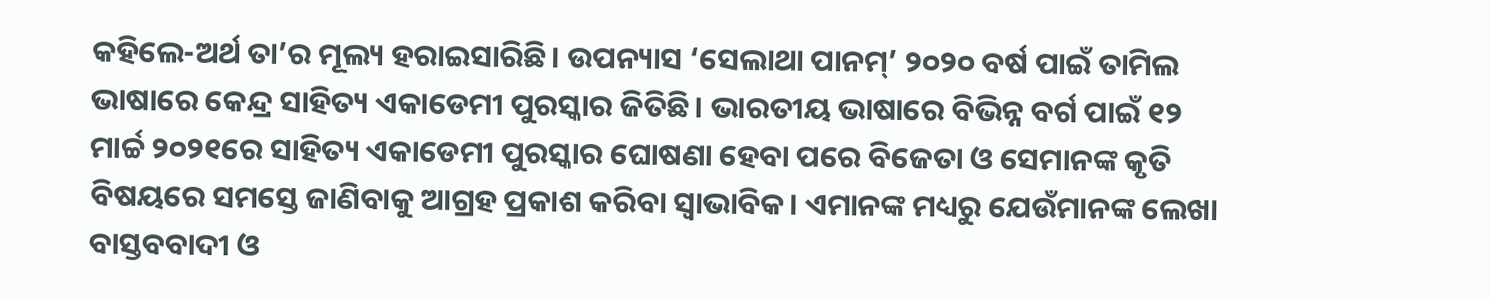କହିଲେ-ଅର୍ଥ ତା’ର ମୂଲ୍ୟ ହରାଇସାରିଛି। ଉପନ୍ୟାସ ‘ସେଲାଥା ପାନମ୍‌’ ୨୦୨୦ ବର୍ଷ ପାଇଁ ତାମିଲ ଭାଷାରେ କେନ୍ଦ୍ର ସାହିତ୍ୟ ଏକାଡେମୀ ପୁରସ୍କାର ଜିତିଛି। ଭାରତୀୟ ଭାଷାରେ ବିଭିନ୍ନ ବର୍ଗ ପାଇଁ ୧୨ ମାର୍ଚ୍ଚ ୨୦୨୧ରେ ସାହିତ୍ୟ ଏକାଡେମୀ ପୁରସ୍କାର ଘୋଷଣା ହେବା ପରେ ବିଜେତା ଓ ସେମାନଙ୍କ କୃତି ବିଷୟରେ ସମସ୍ତେ ଜାଣିବାକୁ ଆଗ୍ରହ ପ୍ରକାଶ କରିବା ସ୍ବାଭାବିକ। ଏମାନଙ୍କ ମଧ୍ୟରୁ ଯେଉଁମାନଙ୍କ ଲେଖା ବାସ୍ତବବାଦୀ ଓ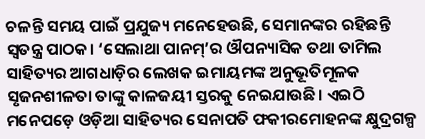ଚଳନ୍ତି ସମୟ ପାଇଁ ପ୍ରଯୁଜ୍ୟ ମନେହେଉଛି, ସେମାନଙ୍କର ରହିଛନ୍ତି ସ୍ବତନ୍ତ୍ର ପାଠକ। ‘ସେଲାଥା ପାନମ୍‌’ର ଔପନ୍ୟାସିକ ତଥା ତାମିଲ ସାହିତ୍ୟର ଆଗଧାଡ଼ିର ଲେଖକ ଇମାୟମଙ୍କ ଅନୁଭୂତିମୂଳକ ସୃଜନଶୀଳତା ତାଙ୍କୁ କାଳଜୟୀ ସ୍ତରକୁ ନେଇଯାଉଛି। ଏଇଠି ମନେପଡ଼େ ଓଡ଼ିଆ ସାହିତ୍ୟର ସେନାପତି ଫକୀରମୋହନଙ୍କ କ୍ଷୁଦ୍ରଗଳ୍ପ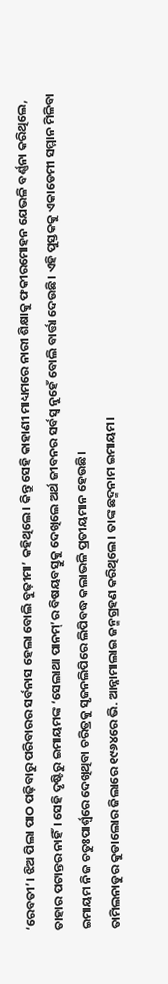‘ରେବତୀ’। ଝିଅ ପିଲା ପାଠ ପଢ଼ିବାରୁ ପରିବାରର ସର୍ବନାସ ହେଲା ବୋଲି ବୁଢ଼ୀମା’ କହିଥିଲେ। କିନ୍ତୁ ସେହି କାହାଣୀ ମାଧ୍ୟମରେ ନାରୀ ଶିକ୍ଷାକୁ ଫକୀରମୋହନ ଯେଭଳି ବର୍ଣ୍ଣନା କରିଥିଲେ, ତାହାର ପଟାନ୍ତର ନାହିଁ। ସେହି ଦୃଷ୍ଟିରୁ ଇମାୟମଙ୍କ ‘ସେଲାଥା ପାନମ୍‌’ର ବିଷୟବସ୍ତୁକୁ ଦେଖିଲେ ଅର୍ଥ ଜୀବନର ସର୍ବସ୍ବ ନୁହେଁ ବୋଲି ବାର୍ତ୍ତା ଦେଉଛି। ଏହି ପୁସ୍ତକକୁ ଏକାଡେମୀ ସମ୍ମାନ ମିଳିବା ଇମାୟମ ନିଜ ଚତୁଃପାର୍ଶ୍ୱରେ ଦେଖିଥିବା ଚରିତ୍ରକୁ ସୃଜନଲିପିରେ ଲିପିବଦ୍ଧ କଲାଭଳି ପ୍ରତୀୟମାନ ହେଉଛି।
ତାମିଲନାଡୁର କୁଡାଲୋର ଜିଲାରେ ୧୯୬୪ରେ ଭି. ଆନ୍ନାମାଲାଇ ଜନ୍ମଗ୍ରହଣ କରିଥିଲେ। ତାଙ୍କ ଛଦ୍ମନାମ ଇମାୟମ।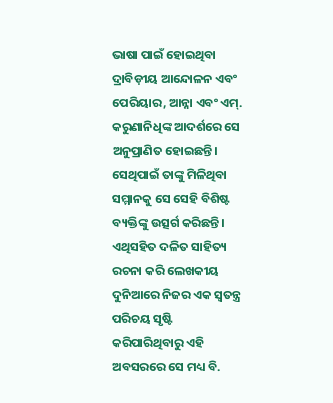ଭାଷା ପାଇଁ ହୋଇଥିବା ଦ୍ରାବିଡ଼ୀୟ ଆନ୍ଦୋଳନ ଏବଂ ପେରିୟାର, ଆନ୍ନା ଏବଂ ଏମ୍‌. କରୁଣାନିଧିଙ୍କ ଆଦର୍ଶରେ ସେ ଅନୁପ୍ରାଣିତ ହୋଇଛନ୍ତି। ସେଥିପାଇଁ ତାଙ୍କୁ ମିଳିଥିବା ସମ୍ମାନକୁ ସେ ସେହି ବିଶିଷ୍ଟ ବ୍ୟକ୍ତିଙ୍କୁ ଉତ୍ସର୍ଗ କରିଛନ୍ତି। ଏଥିସହିତ ଦଳିତ ସାହିତ୍ୟ ରଚନା କରି ଲେଖକୀୟ ଦୁନିଆରେ ନିଜର ଏକ ସ୍ବତନ୍ତ୍ର ପରିଚୟ ସୃଷ୍ଟି କରିପାରିଥିବାରୁ ଏହି ଅବସରରେ ସେ ମଧ୍ୟ ବି.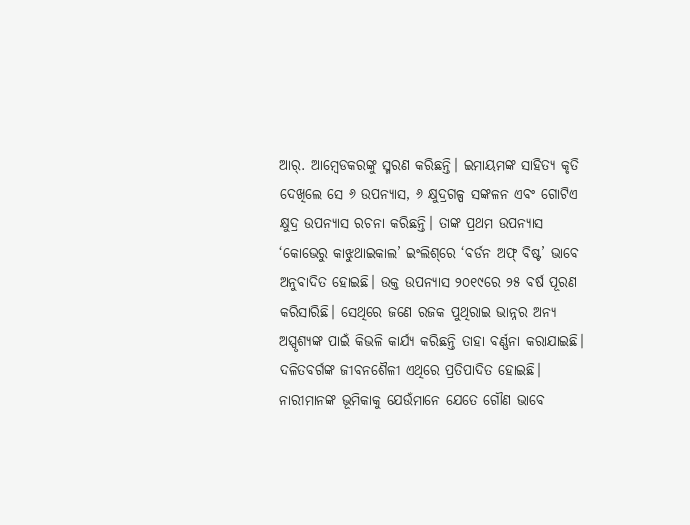ଆର୍‌. ଆମ୍ବେଡକରଙ୍କୁ ସ୍ମରଣ କରିଛନ୍ତି। ଇମାୟମଙ୍କ ସାହିତ୍ୟ କୃତି ଦେଖିଲେ ସେ ୬ ଉପନ୍ୟାସ, ୬ କ୍ଷୁଦ୍ରଗଳ୍ପ ସଙ୍କଳନ ଏବଂ ଗୋଟିଏ କ୍ଷୁଦ୍ର ଉପନ୍ୟାସ ରଚନା କରିଛନ୍ତି। ତାଙ୍କ ପ୍ରଥମ ଉପନ୍ୟାସ ‘କୋଭେରୁ କାଝୁଥାଇକାଲ’ ଇଂଲିଶ୍‌ରେ ‘ବର୍ଡନ ଅଫ୍‌ ବିଷ୍ଟ’ ଭାବେ ଅନୁବାଦିତ ହୋଇଛି। ଉକ୍ତ ଉପନ୍ୟାସ ୨୦୧୯ରେ ୨୫ ବର୍ଷ ପୂରଣ କରିସାରିଛି। ସେଥିରେ ଜଣେ ରଜକ ପୁଥିରାଇ ଭାନ୍ନର ଅନ୍ୟ ଅସ୍ପୃଶ୍ୟଙ୍କ ପାଇଁ କିଭଳି କାର୍ଯ୍ୟ କରିଛନ୍ତି ତାହା ବର୍ଣ୍ଣନା କରାଯାଇଛି। ଦଳିତବର୍ଗଙ୍କ ଜୀବନଶୈଳୀ ଏଥିରେ ପ୍ରତିପାଦିତ ହୋଇଛି। ନାରୀମାନଙ୍କ ଭୂମିକାକୁ ଯେଉଁମାନେ ଯେତେ ଗୌଣ ଭାବେ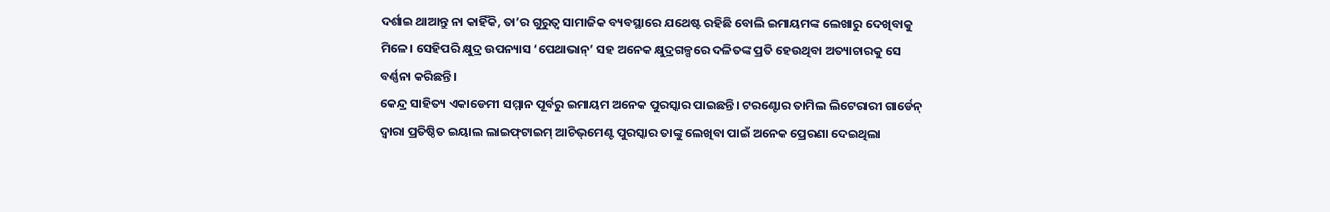ଦର୍ଶାଇ ଥାଆନ୍ତୁ ନା କାହିଁକି, ତା’ର ଗୁରୁତ୍ୱ ସାମାଜିକ ବ୍ୟବସ୍ଥାରେ ଯଥେଷ୍ଟ ରହିଛି ବୋଲି ଇମାୟମଙ୍କ ଲେଖାରୁ ଦେଖିବାକୁ ମିଳେ। ସେହିପରି କ୍ଷୁଦ୍ର ଉପନ୍ୟାସ ‘ପେଥାଭାନ୍‌’ ସହ ଅନେକ କ୍ଷୁଦ୍ରଗଳ୍ପରେ ଦଳିତଙ୍କ ପ୍ରତି ହେଉଥିବା ଅତ୍ୟାଚାରକୁ ସେ ବର୍ଣ୍ଣନା କରିଛନ୍ତି।
କେନ୍ଦ୍ର ସାହିତ୍ୟ ଏକାଡେମୀ ସମ୍ମାନ ପୂର୍ବରୁ ଇମାୟମ ଅନେକ ପୁରସ୍କାର ପାଇଛନ୍ତି। ଟରଣ୍ଟୋର ତାମିଲ ଲିଟେରାରୀ ଗାର୍ଡେନ୍‌ ଦ୍ୱାରା ପ୍ରତିଷ୍ଠିତ ଇୟାଲ ଲାଇଫ୍‌ଟାଇମ୍‌ ଆଚିଭ୍‌ମେଣ୍ଟ ପୁରସ୍କାର ତାଙ୍କୁ ଲେଖିବା ପାଇଁ ଅନେକ ପ୍ରେରଣା ଦେଇଥିଲା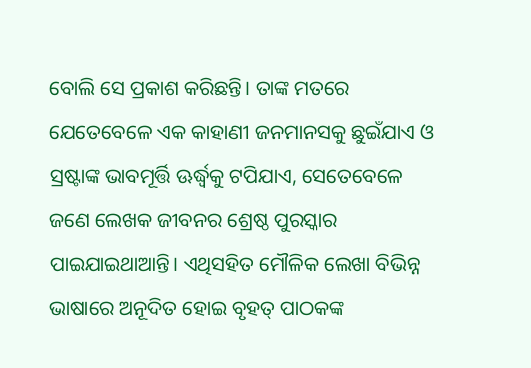ବୋଲି ସେ ପ୍ରକାଶ କରିଛନ୍ତି। ତାଙ୍କ ମତରେ ଯେତେବେଳେ ଏକ କାହାଣୀ ଜନମାନସକୁ ଛୁଇଁଯାଏ ଓ ସ୍ରଷ୍ଟାଙ୍କ ଭାବମୂର୍ତ୍ତି ଊର୍ଦ୍ଧ୍ୱକୁ ଟପିଯାଏ, ସେତେବେଳେ ଜଣେ ଲେଖକ ଜୀବନର ଶ୍ରେଷ୍ଠ ପୁରସ୍କାର ପାଇଯାଇଥାଆନ୍ତି। ଏଥିସହିତ ମୌଳିକ ଲେଖା ବିଭିନ୍ନ ଭାଷାରେ ଅନୂଦିତ ହୋଇ ବୃହତ୍‌ ପାଠକଙ୍କ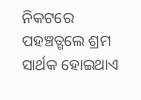ନିକଟରେ ପହଞ୍ଚତ୍ଗଲେ ଶ୍ରମ ସାର୍ଥକ ହୋଇଥାଏ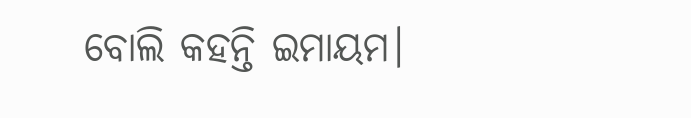ବୋଲି କହନ୍ତି ଇମାୟମ।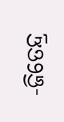-ଜିତେନ୍ଦ୍ର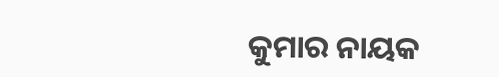କୁମାର ନାୟକ